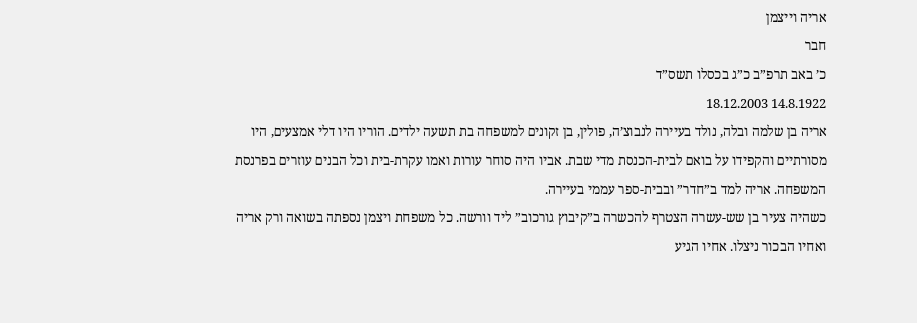אריה וייצמן
חבר
כ’ באב תרפ”ב כ”ג בכסלו תשס”ד
14.8.1922 18.12.2003
אריה בן שלמה ובלה, נולד בעיירה לנבוצ’ה, פולין, בן זקונים למשפחה בת תשעה ילדים. הוריו היו דלי אמצעים, היו מסורתיים והקפידו על בואם לבית-הכנסת מדי שבת. אביו היה סוחר עורות ואמו עקרת-בית וכל הבנים עוזרים בפרנסת המשפחה. אריה למד ב”חדר” ובבית-ספר עממי בעיירה.
כשהיה צעיר בן שש-עשרה הצטרף להכשרה ב”קיבוץ גורכוב” ליד וורשה. כל משפחת ויצמן נספתה בשואה ורק אריה ואחיו הבכור ניצלו. אחיו הגיע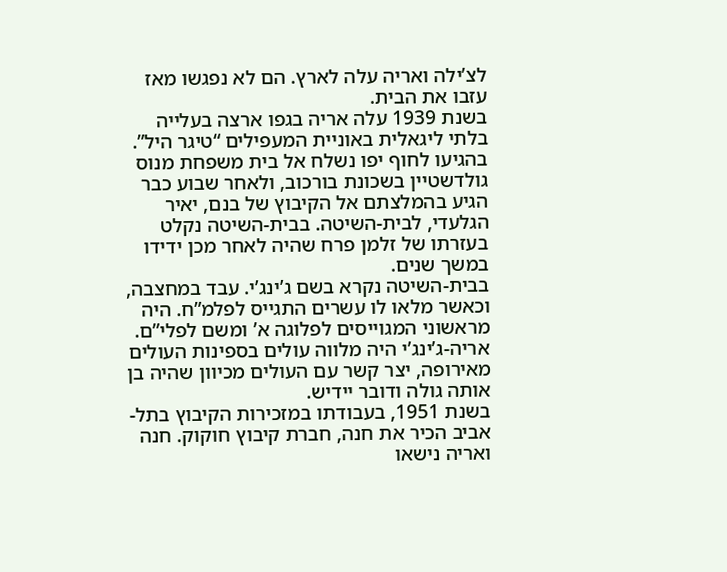לצ’ילה ואריה עלה לארץ. הם לא נפגשו מאז עזבו את הבית.
בשנת 1939 עלה אריה בגפו ארצה בעלייה בלתי ליגאלית באוניית המעפילים “טיגר היל”. בהגיעו לחוף יפו נשלח אל בית משפחת מנוס גולדשטיין בשכונת בורכוב, ולאחר שבוע כבר הגיע בהמלצתם אל הקיבוץ של בנם, יאיר הגלעדי, לבית-השיטה. בבית-השיטה נקלט בעזרתו של זלמן פרח שהיה לאחר מכן ידידו במשך שנים.
בבית-השיטה נקרא בשם ג’ינג’י. עבד במחצבה, וכאשר מלאו לו עשרים התגייס לפלמ”ח. היה מראשוני המגוייסים לפלוגה א’ ומשם לפלי”ם.
אריה-ג’ינג’י היה מלווה עולים בספינות העולים מאירופה, יצר קשר עם העולים מכיוון שהיה בן אותה גולה ודובר יידיש.
בשנת 1951, בעבודתו במזכירות הקיבוץ בתל-אביב הכיר את חנה, חברת קיבוץ חוקוק. חנה ואריה נישאו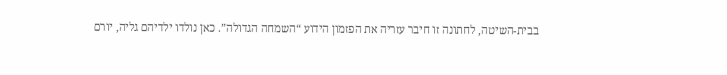בבית-השיטה, לחתונה זו חיבר עזריה את הפזמון הידוע “השמחה הגדולה”. כאן נולדו ילדיהם גליה, יורם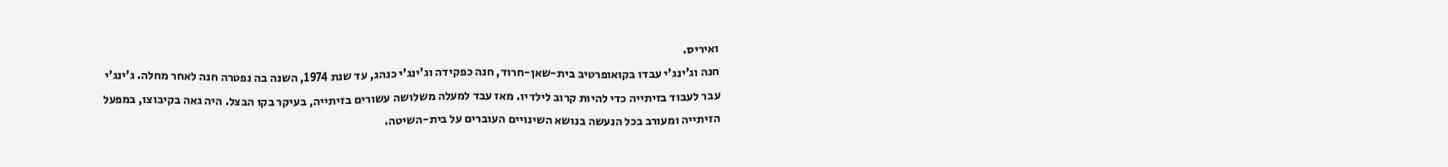ואיריס.
חנה וג’ינג’י עבדו בקואופרטיב בית-שאן-חרוד, חנה כפקידה וג’ינג’י כנהג, עד שנת 1974, השנה בה נפטרה חנה לאחר מחלה. ג’ינג’י עבר לעבוד בזיתייה כדי להיות קרוב לילדיו. מאז עבד למעלה משלושה עשורים בזיתייה, בעיקר בקו הבצל. היה גאה בקיבוצו, במפעל הזיתייה ומעורב בכל הנעשה בנושא השינויים העוברים על בית-השיטה.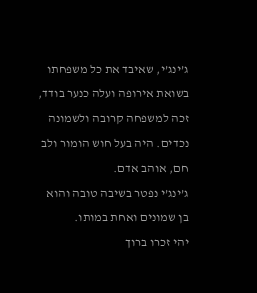ג’ינג’י, שאיבד את כל משפחתו בשואת אירופה ועלה כנער בודד, זכה למשפחה קרובה ולשמונה נכדים. היה בעל חוש הומור ולב חם, אוהב אדם.
ג’ינג’י נפטר בשיבה טובה והוא בן שמונים ואחת במותו.
יהי זכרו ברוך